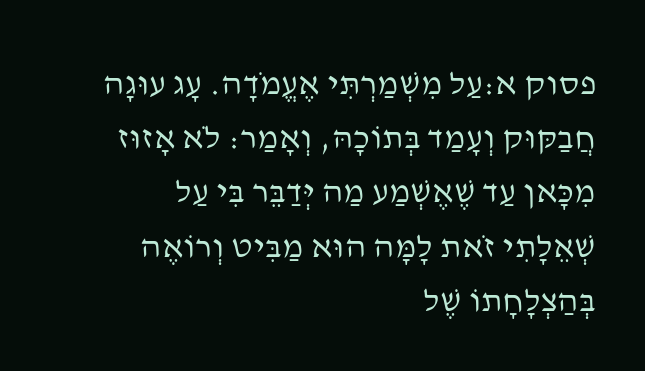פסוק א:עַל מִשְׁמַרְתִּי אֶעֱמֹדָה. עָג עוּגָה חֲבַקּוּק וְעָמַד בְּתוֹכָהּ, וְאָמַר: לֹא אָזוּז מִכָּאן עַד שֶׁאֶשְׁמַע מַה יְּדַבֵּר בִּי עַל שְׁאֵלָתִי זֹאת לָמָּה הוּא מַבִּיט וְרוֹאֶה בְּהַצְלָחָתוֹ שֶׁל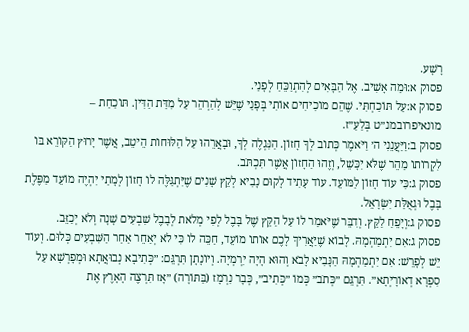רָשָׁע.
פסוק א:וּמַה אָשִׁיב. אֶל הַבָּאִים לְהִתְוַכֵּחַ לְפָנַי.
פסוק א:עַל תּוֹכַחְתִּי. שֶׁהֵם מוֹכִיחִים אוֹתִי בְּפָנַי שֶׁיֵּשׁ לְהַרְהֵר עַל מִדַּת הַדִּין. תּוֹכַחַת – מונאיפרובמנ״ט בְּלַעַ״ז.
פסוק ב:וַיַּעֲנֵנִי ה׳ וַיֹּאמֶר כְּתוֹב לְךָ חָזוֹן. הַנִּגְלֶה לְךָ, וּבָאֲרֵהוּ עַל הַלּוּחוֹת הֵיטֵב, אֲשֶׁר יָרוּץ הַקּוֹרֵא בּוֹ לִקְרוֹתוֹ מַהֵר שֶׁלֹּא יִכָּשֵׁל, וְזֶהוּ הַחָזוֹן אֲשֶׁר תִּכְתֹּב.
פסוק ג:כִּי עוֹד חָזוֹן לַמּוֹעֵד. עוֹד עָתִיד לָקוּם נָבִיא לְקֵץ שָׁנִים שֶׁיִּתְגַּלֶּה לוֹ חָזוֹן לְמָתַי יִהְיֶה מוֹעֵד מַפֶּלֶת בָּבֶל וּגְאֻלַּת יִשְׂרָאֵל.
פסוק ג:וְיָפֵחַ לַקֵּץ. וְדִבֵּר שֶׁיֹּאמַר לוֹ עַל הַקֵּץ שֶׁל בָּבֶל לְפִי מְלֹאת לְבָבֶל שִׁבְעִים שָׁנָה וְלֹא יְכַזֵּב.
פסוק ג:אִם יִתְמַהְמָהּ. לָבוֹא שֶׁיַּאֲרִיךְ לָכֶם אוֹתוֹ מוֹעֵד, חַכֵּה לוֹ כִּי לֹא יְאַחֵר אַחַר הַשִּׁבְעִים כְּלוּם. וְעוֹד יֵשׁ לְפָרֵשׁ: אִם יִתְמַהְמָהּ הַנָּבִיא לָבֹא וְהוּא הָיָה יִרְמְיָה. וְיוֹנָתָן תִּרְגֵּם: ״כְּתִיבָא נְבוּאֲתָא וּמְפָרְשָׁא עַל סִפְרָא דְאוֹרָיְתָא״. תִּרְגֵּם ״כְּתֹב״ כְּמוֹ ״כְּתִיב״, כְּבָר נִרְמָז (בַּתּוֹרָה) ״אָז תִּרְצֶה הָאָרֶץ אֶת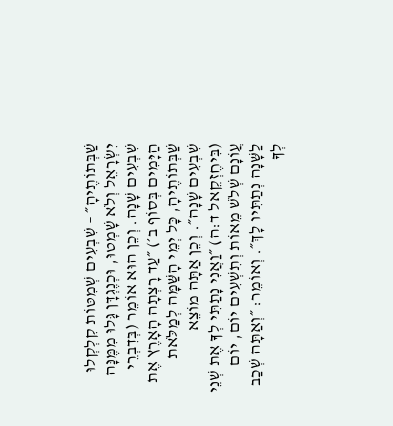שַׁבְּתוֹתֶיהָ״ – שִׁבְעִים שְׁמִטּוֹת קִלְקְלוּ יִשְׂרָאֵל וְלֹא שָׁמְטוּ, וּכְנֶגְדָּן גָּלוּ מִמֶּנָּה שִׁבְעִים שָׁנָה. וְכֵן הוּא אוֹמֵר (בְּדִבְרֵי הַיָּמִים בְּסוֹף ב׳) ״עַד רָצְתָה הָאָרֶץ אֶת שַׁבְּתוֹתֶיהָ, כָּל יְמֵי הָשַּׁמָּה לְמַלֹּאת שִׁבְעִים שָׁנָה״. וְכֵן אַתָּה מוֹצֵא (בִּיחֶזְקֵאל ד:ה) ״וַאֲנִי נָתַתִּי לְךָ אֶת שְׁנֵי עֲוֹנָם שְׁלֹשׁ מֵאוֹת וְתִשְׁעִים יוֹם, יוֹם לַשָּׁנָה נְתַתִּיו לָךְ״. וְאוֹמֵר: ״וְאַתָּה שְׁכַב לְךָ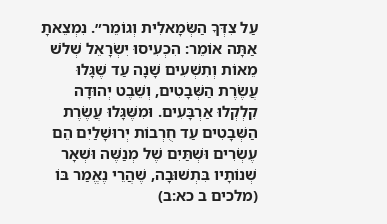עַל צִדְּךָ הַשְּׂמָאלִית וְגוֹמֵר״. נִמְצֵאתָ אַתָּה אוֹמֵר: הִכְעִיסוּ יִשְׂרָאֵל שְׁלֹשׁ מֵאוֹת וְתִשְׁעִים שָׁנָה עַד שֶׁגָּלוּ עֲשֶׂרֶת הַשְּׁבָטִים, וְשֵׁבֶט יְהוּדָה קִלְקְלוּ אַרְבָּעִים. וּמִשֶּׁגָּלוּ עֲשֶׂרֶת הַשְּׁבָטִים עַד חֻרְבוֹת יְרוּשָׁלַיִם הֵם עֶשְׂרִים וּשְׁתַּיִם שֶׁל מְנַשֶּׁה וּשְׁאָר שְׁנוֹתָיו בִּתְשׁוּבָה, שֶׁהֲרֵי נֶאֱמַר בּוֹ (מלכים ב כא:ב)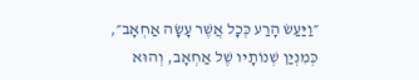״וַיַּעַשׂ הָרַע כְּכָל אֲשֶׁר עָשָׂה אַחְאָב״, כְּמִנְיַן שְׁנוֹתָיו שֶׁל אַחְאָב, וְהוּא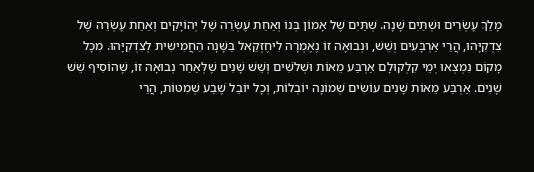מָלַךְ עֶשְׂרִים וּשְׁתַּיִם שָׁנָה. שְׁתַּיִם שֶׁל אָמוֹן בְּנוֹ וְאַחַת עֶשְׂרֵה שֶׁל יְהוֹיָקִים וְאַחַת עֶשְׂרֵה שֶׁל צִדְקִיָּהוּ, הֲרֵי אַרְבָּעִים וְשֵׁשׁ, וּנְבוּאָה זוֹ נֶאֶמְרָה לִיחֶזְקֵאל בַּשָּׁנָה הַחֲמִישִׁית לְצִדְקִיָּהוּ. מִכָּל מָקוֹם נִמְצְאוּ יְמֵי קִלְקוּלָם אַרְבַּע מֵאוֹת וּשְׁלֹשִׁים וְשֵׁשׁ שָׁנִים שֶׁלְּאַחַר נְבוּאָה זוֹ, שֶׁהוֹסִיף שֵׁשׁ שָׁנִים. אַרְבַּע מֵאוֹת שָׁנִים עוֹשִׂים שְׁמוֹנָה יוֹבְלוֹת, וְכָל יוֹבֵל שֶׁבַע שְׁמִטּוֹת, הֲרֵי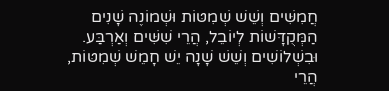חֲמִשִּׁים וְשֵׁשׁ שְׁמִטּוֹת וּשְׁמוֹנֶה שָׁנִים הַמְּקֻדָּשׁוֹת לְיוֹבֵל, הֲרֵי שִׁשִּׁים וְאַרְבַּע. וּבִשְׁלוֹשִׁים וְשֵׁשׁ שָׁנָה יֵשׁ חָמֵשׁ שְׁמִטּוֹת, הֲרֵי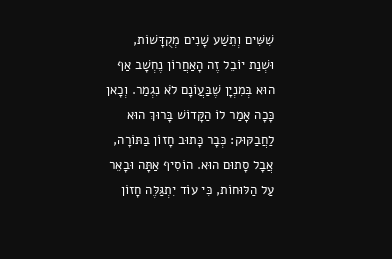שִׁשִּׁים וְתֵשַׁע שָׁנִים מְקֻדָּשׁוֹת, וּשְׁנַת יוֹבֵל זֶה הָאַחֲרוֹן נֶחְשָׁב אַף הוּא בְּמִנְיָן שֶׁבַּעֲוֹנָם לֹא נִגְמַר. וְכָאן כָּכָה אָמַר לוֹ הַקָּדוֹשׁ בָּרוּךְ הוּא לַחֲבַקּוּק: כְּבָר כָּתוּב חָזוֹן בַּתּוֹרָה, אֲבָל סָתוּם הוּא. הוֹסִיף אַתָּה וּבָאֵר עַל הַלּוּחוֹת, כִּי עוֹד יִתְגַּלֶּה חָזוֹן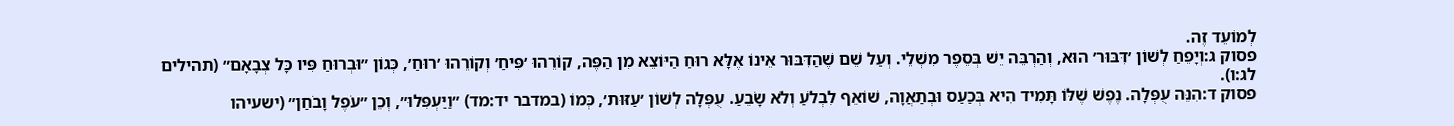לְמוֹעֵד זֶה.
פסוק ג:וְיָפֵחַ לְשׁוֹן ׳דִּבּוּר׳ הוּא, וְהַרְבֵּה יֵשׁ בְּסֵפֶר מִשְׁלֵי. וְעַל שֵׁם שֶׁהַדִּבּוּר אֵינוֹ אֶלָּא רוּחַ הַיּוֹצֵא מִן הַפֶּה, קוֹרֵהוּ ׳פִּיחַ׳ וְקוֹרֵהוּ ׳רוּחַ׳, כְּגוֹן ״וּבְרוּחַ פִּיו כָּל צְבָאָם״ (תהילים לג:ו).
פסוק ד:הִנֵּה עֻפְּלָה. נֶפֶשׁ שֶׁלּוֹ תָּמִיד הִיא בְּכַעַס וּבְתַאֲוָה, שׁוֹאֵף לִבְלֹעַ וְלֹא שָׂבֵעַ. עֻפְּלָה לְשׁוֹן ׳עַזּוּת׳, כְּמוֹ (במדבר יד:מד) ״וַיַּעְפִּלוּ״, וְכֵן ״עֹפֶל וָבֹחַן״ (ישעיהו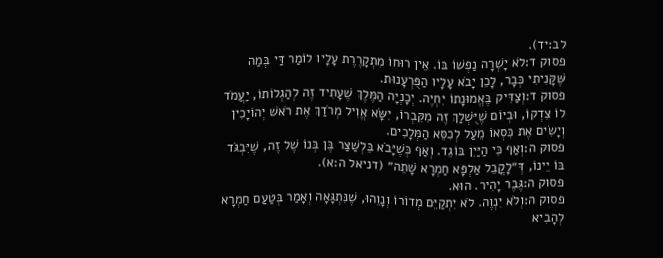לב:יד).
פסוק ד:לֹא יָשְׁרָה נַפְשׁוֹ בּוֹ. אֵין רוּחוֹ מִתְקָרֶרֶת עָלָיו לוֹמַר דַּי בְּמַה שֶּׁקָּנִיתִי כְּבָר, לָכֵן יָבֹא עָלָיו הַפֻּרְעָנוּת.
פסוק ד:וְצַדִּיק בֶּאֱמוּנָתוֹ יִחְיֶה. יְכָנְיָה הַמֶּלֶךְ שֶׁעָתִיד זֶה לְהַגְלוֹתוֹ, יַעֲמֹד לוֹ צִדְקוֹ, וּבְיוֹם שֶׁיֻּשְׁלַךְ זֶה מִקִּבְרוֹ, יִשָּׂא אֱוִיל מְרֹדַךְ אֶת רֹאשׁ יְהוֹיָכִין וְיָשִׂים אֶת כִּסְאוֹ מֵעַל לְכִסֵּא הַמְּלָכִים.
פסוק ה:וְאַף כִּי הַיַּיִן בּוֹגֵד. וְאַף כְּשֶׁיָּבֹא בֵּלְשַׁצַּר בֶּן בְּנוֹ שֶׁל זֶה, שֶׁיִּבְגֹּד בּוֹ יֵינוֹ, דְּ״לָקֳבֵל אַלְפָּא חַמְרָא שָׁתֵה״ (דניאל ה:א).
פסוק ה:גֶּבֶר יָהִיר. הוּא.
פסוק ה:וְלֹא יִנְוֶה. לֹא יִתְקַיֵּם מְדוֹרוֹ וְנָוֵהוּ, שֶׁנִּתְגָּאָה וְאָמַר בְּטַעַם חַמְרָא לְהָבִיא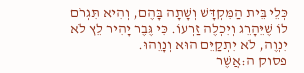כְּלֵי בֵּית הַמִּקְדָּשׁ וְשָׁתָה בָּהֶם, וְהִיא תִּגְרֹם לוֹ שֶׁיֵּהָרֵג וְיִכְלֶה זַרְעוֹ. כִּי גֶּבֶר יָהִיר לֵץ לֹא יִנְוֶה, לֹא יִתְקַיֵּם הוּא וְנָוֵהוּ.
פסוק ה:אֲשֶׁר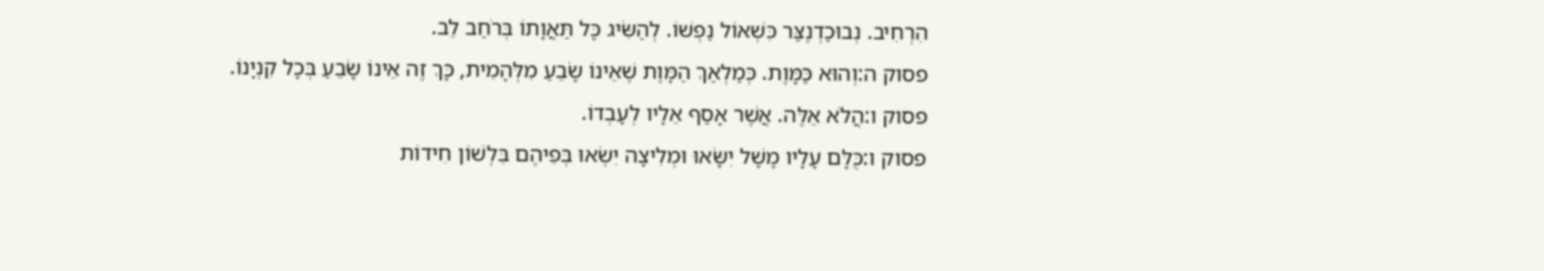הִרְחִיב. נְבוּכַדְנֶצַּר כִּשְׁאוֹל נַפְשׁוֹ. לְהַשִּׂיג כָּל תַּאֲוָתוֹ בְּרֹחַב לֵב.
פסוק ה:וְהוּא כַּמָּוֶת. כְּמַלְאַךְ הַמָּוֶת שֶׁאֵינוֹ שָׂבֵעַ מִלְּהָמִית, כָּךְ זֶה אֵינוֹ שָׂבֵעַ בְּכָל קִנְיָנוֹ.
פסוק ו:הֲלֹא אֵלֶּה. אֲשֶׁר אָסַף אֵלָיו לְעָבְדוֹ.
פסוק ו:כֻּלָּם עָלָיו מָשָׁל יִשָּׂאוּ וּמְלִיצָה יִשְׂאוּ בְּפִיהֶם בִּלְשׁוֹן חִידוֹת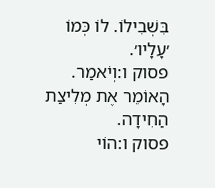בִּשְׁבִילוֹ. לוֹ כְּמוֹ ׳עָלָיו׳.
פסוק ו:וְיֹאמַר. הָאוֹמֵר אֶת מְלִיצַת הַחִידָה.
פסוק ו:הוֹי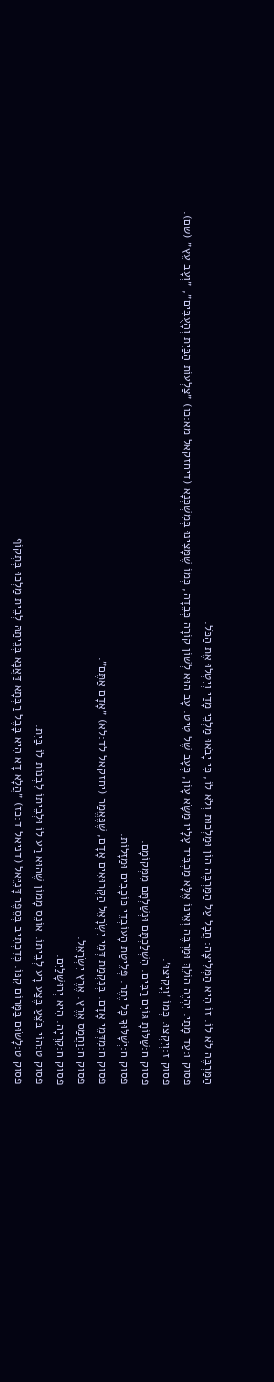הַמַּרְבֶּה לֹא לוֹ. זוֹ הִיא הַמְּלִיצָה: חֲבָל עַל הַמַּרְבֶּה הוֹן וּמַלְכוּת וְלֹא לוֹ, כִּי יָבֹאוּ מַלְכֵי מָדַי וְיִטְלוּ אֶת הַכֹּל.
פסוק ו:עַד מָתַי. יִהְיֶה הוֹלֵךְ וּמַרְבֶּה וְאֵינוֹ אֶלָּא מַכְבִּיד עָלָיו מַשָּׂא עָוֹן, כְּעָב שֶׁל טִיט. עָב הוּא לְשׁוֹן קוֹרָה כְּבֵדָה, כְּמוֹ שֶׁמָּצִינוּ בְּמִשְׁכְּנָא (דיחזקאל מא:כו) ״צַלְעוֹת הַבַּיִת וְהָעֻבִּים״, ״וְעָב עֵץ״ (שם).
פסוק ז:וְיִקְצוּ. כְּמוֹ ׳וְיָקִיצוּ׳.
פסוק ח:שַׁלּוֹתָ גּוֹיִם רַבִּים. הִשְׁלַכְתָּם וּנְשַׁלְתָּם מִמְּקוֹמָם.
פסוק ח:יְשָׁלּוּךָ כָּל יֶתֶר. פְּלֵיטַת הָעוֹבְדֵי כּוֹכָבִים וּמַזָּלוֹת.
פסוק ח:מִדְּמֵי אָדָם. בְּנִקְמַת דְּמֵי יִשְׂרָאֵל הַקְּרוּאִים אָדָם, שֶׁנֶּאֱמַר (יחזקאל לד:לא) ״אָדָם אַתֶּם״.
פסוק ח:וַחֲמַס אֶרֶץ. אֶרֶץ יִשְׂרָאֵל.
פסוק ח:קִרְיָה. הִיא יְרוּשָׁלַיִם.
פסוק ט:הוֹי בֹּצֵעַ בֶּצַע רָע לְבֵיתוֹ. אוֹנֵס מָמוֹן שֶׁהוּא רַע לוֹ וּלְבֵיתוֹ לִבְנוֹת לוֹ בַּיִת.
פסוק ט:לָשׂוּם בַּמָּרוֹם קִנּוֹ. כְּדִכְתִיב בְּסֵפֶר דָּנִיֵּאל (דניאל ד:כז) ״הֲלָא דָא הִיא בָּבֶל רַבְּתָא דַּאֲנָא בְּנֵיתַהּ לְבֵית מַלְכוּ בְּתְקוֹף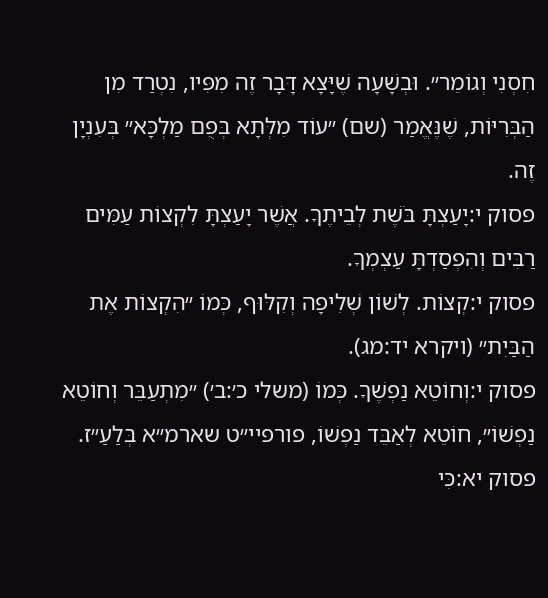חִסְנִי וְגוֹמֵר״. וּבְשָׁעָה שֶׁיָּצָא דָּבָר זֶה מִפִּיו, נִטְרַד מִן הַבְּרִיּוֹת, שֶׁנֶּאֱמַר (שם) ״עוֹד מִלְּתָא בְּפֻם מַלְכָּא״ בְּעִנְיָן זֶה.
פסוק י:יָעַצְתָּ בֹּשֶׁת לְבֵיתֶךָ. אֲשֶׁר יָעַצְתָּ לִקְצוֹת עַמִּים רַבִּים וְהִפְסַדְתָּ עַצְמְךָ.
פסוק י:קְצוֹת. לְשׁוֹן שְׁלִיפָה וְקִלּוּף, כְּמוֹ ״הִקְצוֹת אֶת הַבַּיִת״ (ויקרא יד:מג).
פסוק י:וְחוֹטֵא נַפְשֶׁךָ. כְּמוֹ (משלי כ׳:ב׳) ״מִתְעַבֵּר וְחוֹטֵא נַפְשׁוֹ״, חוֹטֵא לְאַבֵּד נַפְשׁוֹ, פורפיי״ט שארמ״א בְּלַעַ״ז.
פסוק יא:כִּי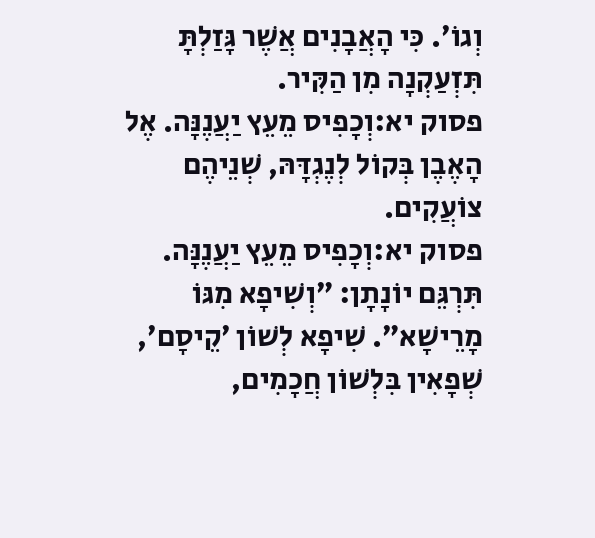וְגוֹ׳. כִּי הָאֲבָנִים אֲשֶׁר גָּזַלְתָּ תִּזְעַקְנָה מִן הַקִּיר.
פסוק יא:וְכָפִיס מֵעֵץ יַעֲנֶנָּה. אֶל הָאֶבֶן בְּקוֹל לְנֶגְדָּהּ, שְׁנֵיהֶם צוֹעֲקִים.
פסוק יא:וְכָפִיס מֵעֵץ יַעֲנֶנָּה. תִּרְגֵּם יוֹנָתָן: ״וְשִׁיפָא מִגּוֹ מָרֵישָׁא״. שִׁיפָא לְשׁוֹן ׳קֵיסָם׳, שְׁפָאִין בִּלְשׁוֹן חֲכָמִים,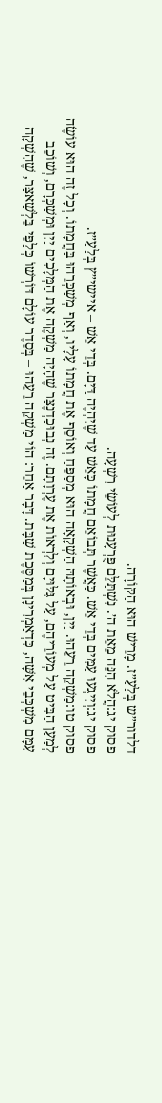דלדור״ש בְּלַעַ״ז. מָרֵישׁ הוּא הַקּוֹרָה.
פסוק יג:הֲלֹא הִנֵּה מֵאֵת ה׳. נִשְׁתַּלֵּם פֻּרְעָנוּת לְעוֹשֵׂי רִשְׁעָה.
פסוק יג:וְיִיגְעוּ עַמִּים בְּדֵי אֵשׁ. כַּאֲשֶׁר תְּבוֹאֵם חֲמָתוֹ כָּאֵשׁ עַד שֶׁיִּהְיֶה דַּיָּם. בְּדֵי אֵשׁ – איישי״ץ בְּלַעַ״ז.
פסוק טו:מַשְׁקֵה רֵעֵהוּ. יַיִן, וּבְאוֹתָהּ הַשְׁקָאָה הוּא מְסַפֵּחַ וְאוֹסֵף אֶת חֲמָתוֹ עָלָיו, וְאַף מְשַׁכְּרֵהוּ בַּחֲמָתוֹ. וְכָל זֶה הוּא עוֹשֶׂה לְמַעַן הַבִּיט עַל מְעוֹרֵיהֶם, עַל גִּלּוּיָם וְלִרְאוֹת אֶת עֶרְוָתָם. זֶה נְבוּכַדְנֶצַּר שֶׁהָיָה מַשְׁקֶה אֶת הַמְּלָכִים יַיִן וּמְשַׁכְּרָם, וְשׁוֹכֵב עִמָּם מִשְׁכְּבֵי אִשָּׁה, כִּדְאַמְרִינָן בְּמַסֶּכֶת שַׁבָּת. דָּבָר אַחֵר: הוֹי מַשְׁקֵה רֵעֵהוּ – בְּסֵדֶר עוֹלָם דּוֹרְשׁוֹ כְּלַפֵּי בֵּלְשַׁאצַּר, שֶׁהִשְׁקָה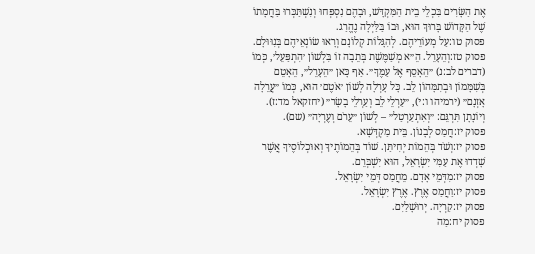אֶת הַשָּׂרִים בִּכְלֵי בֵית הַמִּקְדָּשׁ, וּבָהֶם נִסְפְּחוּ וְנִשְׁתַּכְּרוּ בַּחֲמָתוֹ שֶׁל הַקָּדוֹשׁ בָּרוּךְ הוּא, וּבוֹ בַּלַּיְלָה נֶהֱרַג.
פסוק טו:עַל מְעוֹרֵיהֶם. לְהִגָּלוֹת קְלוֹנָם וְרָאוּ שׂוֹנְאֵיהֶם בְּנִוּוּלָם.
פסוק טז:וְהֵעָרֵל. הֵ״א מְשַׁמֶּשֶׁת בְּתֵבָה זוֹ בִּלְשׁוֹן ׳הִתְפַּעֵל׳, כְּמוֹ (דברים לב:נ) ״הֵאָסֵף אֶל עַמֶּךָ״. אַף כָּאן ״הֵעָרֵל״, הֵאָטֵם בְּשִׁמָּמוֹן וּבְתִמָּהוֹן לֵב. כָּל עָרְלָה לְשׁוֹן ׳אֹטֶם׳ הוּא, כְּמוֹ ״עֲרֵלָה אָזְנָם״ (ירמיהו ו:י), ״עַרְלֵי לֵב וְעַרְלֵי בָשָׂר״ (יחזקאל מד:ז). וְיוֹנָתָן תִּרְגֵּם: ״וְאִתְעַרְטַל״ – לְשׁוֹן ״עֵרֹם וְעֶרְיָה״ (שם).
פסוק יז:חֲמַס לְבָנוֹן. בֵּית מַקְדְּשָׁא.
פסוק יז:וְשֹׁד בְּהֵמוֹת יְחִיתַּן. שׁוֹד בְּהֵמוֹתֶיךָ וְאוּכְלוֹסֶיךָ אֲשֶׁר שָׁדְדוּ אֶת עַמִּי יִשְׂרָאֵל, הוּא יִשְׁבְּרֵם.
פסוק יז:מִדְּמֵי אָדָם. מֵחֲמַס דְּמֵי יִשְׂרָאֵל.
פסוק יז:וַחֲמַס אֶרֶץ. אֶרֶץ יִשְׂרָאֵל.
פסוק יז:קִרְיָה. יְרוּשָׁלַיִם.
פסוק יח:מַה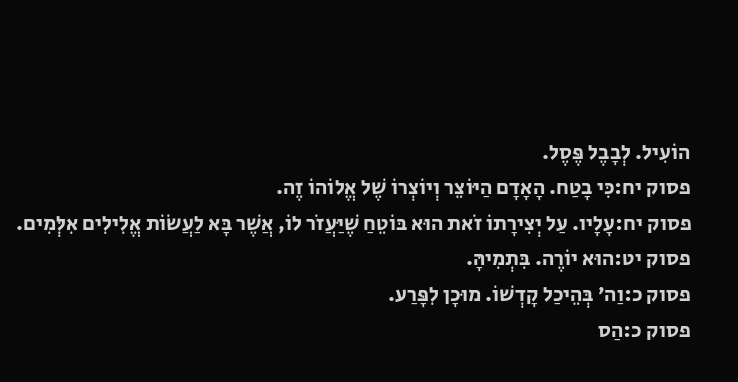הוֹעִיל. לְבָבֶל פֶּסֶל.
פסוק יח:כִּי בָטַח. הָאָדָם הַיּוֹצֵר וְיוֹצְרוֹ שֶׁל אֱלוֹהוֹ זֶה.
פסוק יח:עָלָיו. עַל יְצִירָתוֹ זֹאת הוּא בּוֹטֵחַ שֶׁיַּעֲזֹר לוֹ, אֲשֶׁר בָּא לַעֲשׂוֹת אֱלִילִים אִלְּמִים.
פסוק יט:הוּא יוֹרֶה. בִּתְמִיהָּ.
פסוק כ:וַה׳ בְּהֵיכַל קָדְשׁוֹ. מוּכָן לִפָּרַע.
פסוק כ:הַס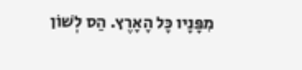מִפָּנָיו כָּל הָאָרֶץ. הַס לְשׁוֹן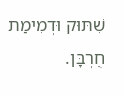שִׁתּוּק וּדְמִימַת חֻרְבָּן.